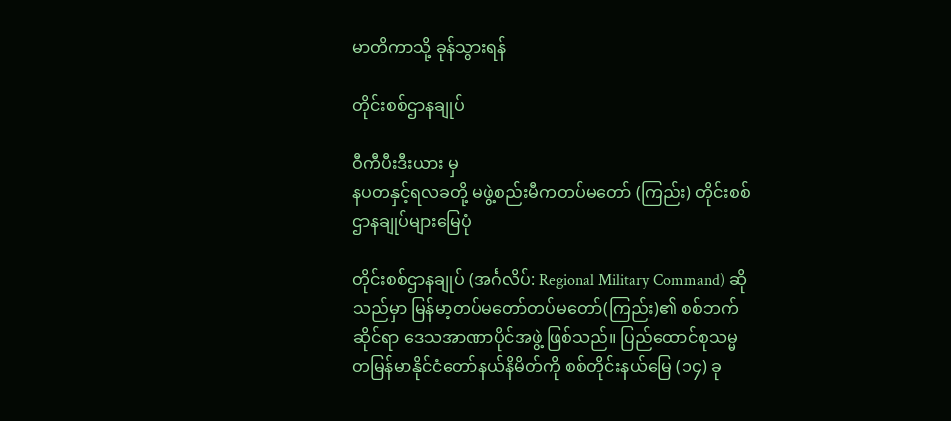မာတိကာသို့ ခုန်သွားရန်

တိုင်းစစ်ဌာနချုပ်

ဝီကီပီးဒီးယား မှ
နပတနှင့်ရလခတို့ မဖွဲ့စည်းမီကတပ်မတော် (ကြည်း) တိုင်းစစ်ဌာနချုပ်များမြေပုံ

တိုင်းစစ်ဌာနချုပ် (အင်္ဂလိပ်: Regional Military Command) ဆိုသည်မှာ မြန်မာ့တပ်မတော်တပ်မတော်(ကြည်း)၏ စစ်ဘက်ဆိုင်ရာ ဒေသအာဏာပိုင်အဖွဲ့ ဖြစ်သည်။ ပြည်ထောင်စုသမ္မတမြန်မာနိုင်ငံတော်နယ်နိမိတ်ကို စစ်တိုင်းနယ်မြေ (၁၄) ခု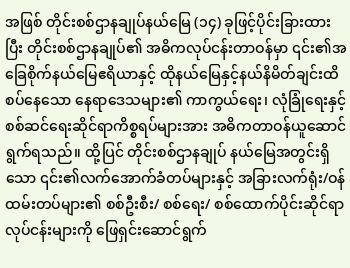အဖြစ် တိုင်းစစ်ဌာနချုပ်နယ်မြေ (၁၄) ခုဖြင့်ပိုင်းခြားထားပြီး တိုင်းစစ်ဌာနချုပ်၏ အဓိကလုပ်ငန်းတာဝန်မှာ ၎င်း၏အခြေစိုက်နယ်မြေဧရိယာနှင့် ထိုနယ်မြေနှင့်နယ်နိမိတ်ချင်းထိစပ်နေသော နေရာဒေသများ၏ ကာကွယ်ရေး၊ လုံခြုံရေးနှင့် စစ်ဆင်ရေးဆိုင်ရာကိစ္စရပ်များအား အဓိကတာဝန်ယူဆောင်ရွက်ရသည်။ ထို့ပြင် တိုင်းစစ်ဌာနချုပ် နယ်မြေအတွင်းရှိသော ၎င်း၏လက်အောက်ခံတပ်များနှင့် အခြားလက်ရုံး/ဝန်ထမ်းတပ်များ၏ စစ်ဦးစီး/ စစ်ရေး/ စစ်ထောက်ပိုင်းဆိုင်ရာ လုပ်ငန်းများကို ဖြေရှင်းဆောင်ရွက်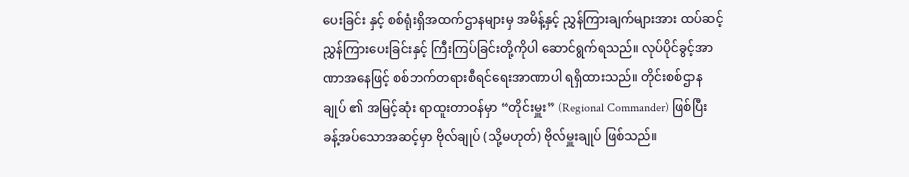ပေးခြင်း နှင့် စစ်ရုံးရှိအထက်ဌာနများမှ အမိန့်နှင့် ညွှန်ကြားချက်များအား ထပ်ဆင့်ညွှန်ကြားပေးခြင်းနှင့် ကြီးကြပ်ခြင်းတို့ကိုပါ ဆောင်ရွက်ရသည်။ လုပ်ပိုင်ခွင့်အာဏာအနေဖြင့် စစ်ဘက်တရားစီရင်ရေးအာဏာပါ ရရှိထားသည်။ တိုင်းစစ်ဌာနချုပ် ၏ အမြင့်ဆုံး ရာထူးတာဝန်မှာ “တိုင်းမှူး” (Regional Commander) ဖြစ်ပြီး ခန့်အပ်သောအဆင့်မှာ ဗိုလ်ချုပ် (သို့မဟုတ်) ဗိုလ်မှူးချုပ် ဖြစ်သည်။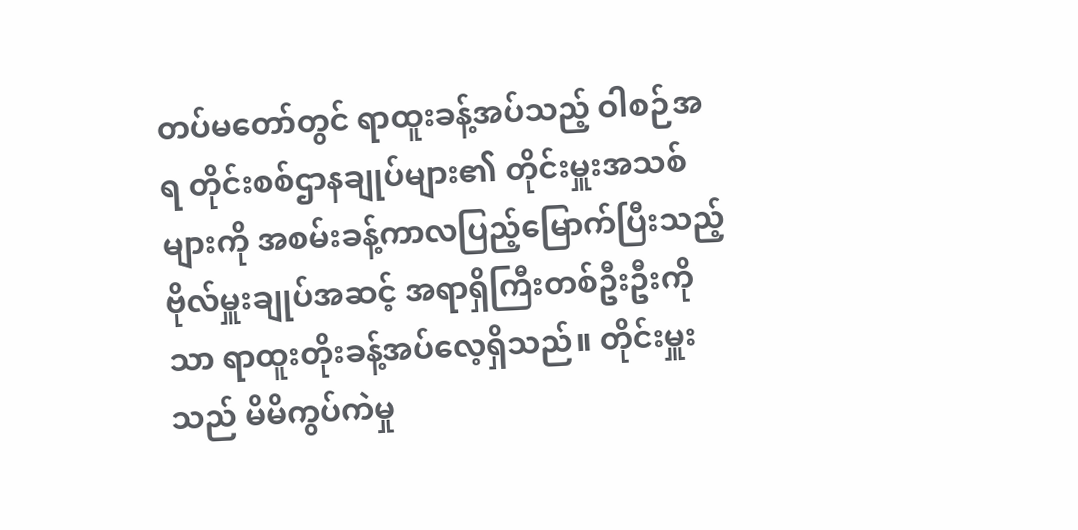တပ်မတော်တွင် ရာထူးခန့်အပ်သည့် ဝါစဉ်အရ တိုင်းစစ်ဌာနချုပ်များ၏ တိုင်းမှူးအသစ်များကို အစမ်းခန့်ကာလပြည့်မြောက်ပြီးသည့် ဗိုလ်မှူးချုပ်အဆင့် အရာရှိကြီးတစ်ဦးဦးကိုသာ ရာထူးတိုးခန့်အပ်လေ့ရှိသည်။ တိုင်းမှူးသည် မိမိကွပ်ကဲမှု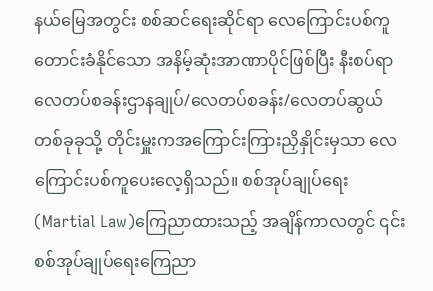နယ်မြေအတွင်း စစ်ဆင်ရေးဆိုင်ရာ လေကြောင်းပစ်ကူတောင်းခံနိုင်သော အနိမ့်ဆုံးအာဏာပိုင်ဖြစ်ပြီး နီးစပ်ရာ လေတပ်စခန်းဌာနချုပ်/လေတပ်စခန်း/လေတပ်ဆွယ် တစ်ခုခုသို့ တိုင်းမှူးကအကြောင်းကြားညှိနှိုင်းမှသာ လေကြောင်းပစ်ကူပေးလေ့ရှိသည်။ စစ်အုပ်ချုပ်ရေး(Martial Law)ကြေညာထားသည့် အချိန်ကာလတွင် ၎င်းစစ်အုပ်ချုပ်ရေးကြေညာ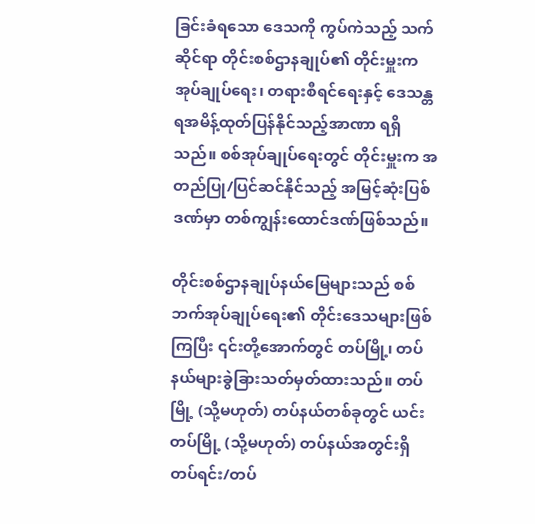ခြင်းခံရသော ဒေသကို ကွပ်ကဲသည့် သက်ဆိုင်ရာ တိုင်းစစ်ဌာနချုပ်၏ တိုင်းမှူးက အုပ်ချုပ်ရေး၊ တရားစီရင်ရေးနှင့် ဒေသန္တရအမိန့်ထုတ်ပြန်နိုင်သည့်အာဏာ ရရှိသည်။ စစ်အုပ်ချုပ်ရေးတွင် တိုင်းမှူးက အတည်ပြု/ပြင်ဆင်နိုင်သည့် အမြင့်ဆုံးပြစ်ဒဏ်မှာ တစ်ကျွန်းထောင်ဒဏ်ဖြစ်သည်။

တိုင်းစစ်ဌာနချုပ်နယ်မြေများသည် စစ်ဘက်အုပ်ချုပ်ရေး၏ တိုင်းဒေသများဖြစ်ကြပြီး ၎င်းတို့အောက်တွင် တပ်မြို့၊ တပ်နယ်များခွဲခြားသတ်မှတ်ထားသည်။ တပ်မြို့ (သို့မဟုတ်) တပ်နယ်တစ်ခုတွင် ယင်း တပ်မြို့ (သို့မဟုတ်) တပ်နယ်အတွင်းရှိ တပ်ရင်း/တပ်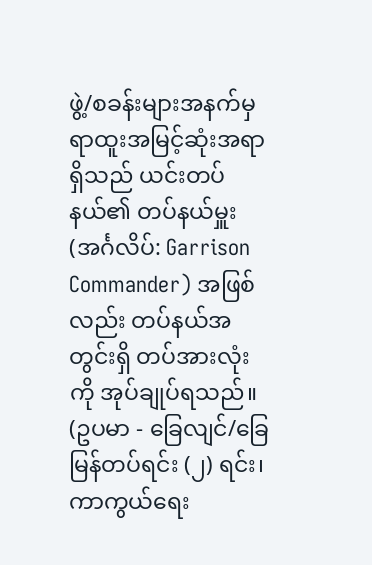ဖွဲ့/စခန်းများအနက်မှ ရာထူးအမြင့်ဆုံးအရာရှိသည် ယင်းတပ်နယ်၏ တပ်နယ်မှူး (အင်္ဂလိပ်: Garrison Commander) အဖြစ်လည်း တပ်နယ်အတွင်းရှိ တပ်အားလုံးကို အုပ်ချုပ်ရသည်။ (ဥပမာ - ခြေလျင်/ခြေမြန်တပ်ရင်း (၂) ရင်း၊ ကာကွယ်ရေး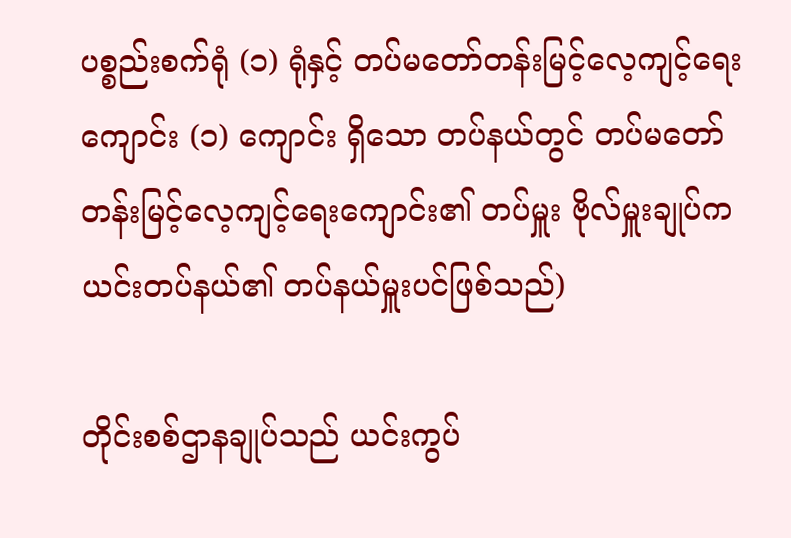ပစ္စည်းစက်ရုံ (၁) ရုံနှင့် တပ်မတော်တန်းမြင့်လေ့ကျင့်ရေးကျောင်း (၁) ကျောင်း ရှိသော တပ်နယ်တွင် တပ်မတော်တန်းမြင့်လေ့ကျင့်ရေးကျောင်း၏ တပ်မှူး ဗိုလ်မှူးချုပ်က ယင်းတပ်နယ်၏ တပ်နယ်မှူးပင်ဖြစ်သည်)

တိုင်းစစ်ဌာနချုပ်သည် ယင်းကွပ်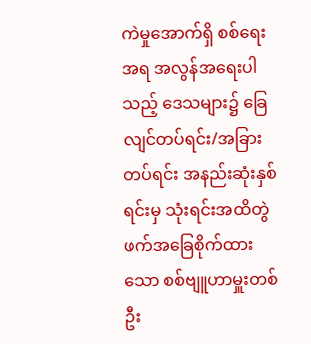ကဲမှုအောက်ရှိ စစ်ရေးအရ အလွန်အရေးပါသည့် ‌ဒေသများ၌ ခြေလျင်တပ်ရင်း/အခြားတပ်ရင်း အနည်းဆုံးနှစ်ရင်းမှ သုံးရင်းအထိတွဲဖက်အခြေစိုက်ထားသော စစ်ဗျူဟာမှူးတစ်ဦး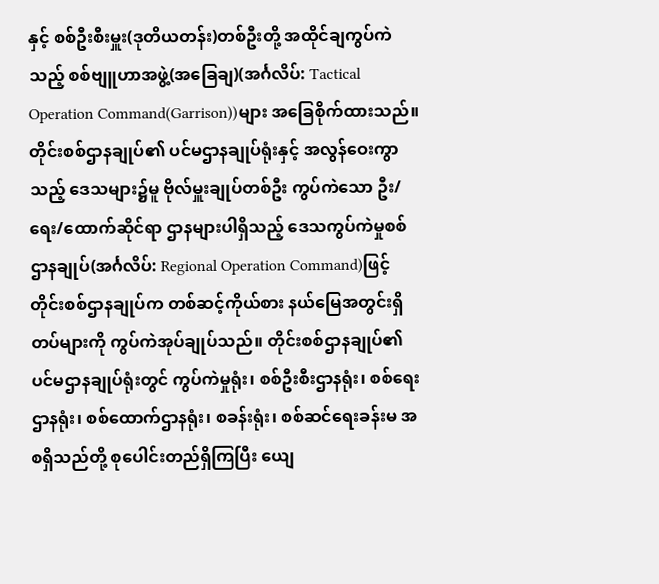နှင့် စစ်ဦးစီးမှူး(ဒုတိယတန်း)တစ်ဦးတို့ အထိုင်ချကွပ်ကဲသည့် စစ်ဗျူဟာအဖွဲ့(အခြေချ)(အင်္ဂလိပ်: Tactical Operation Command(Garrison))များ အခြေစိုက်ထားသည်။ တိုင်းစစ်ဌာနချုပ်၏ ပင်မဌာနချုပ်ရုံးနှင့် အလွန်ဝေးကွာသည့် ဒေသများ၌မူ ဗိုလ်မှူးချုပ်တစ်ဦး ကွပ်ကဲသော ဦး/ရေး/ထောက်ဆိုင်ရာ ဌာနများပါရှိသည့် ဒေသကွပ်ကဲမှုစစ်ဌာနချုပ်(အင်္ဂလိပ်: Regional Operation Command)ဖြင့် တိုင်းစစ်ဌာနချုပ်က တစ်ဆင့်ကိုယ်စား နယ်မြေအတွင်းရှိ တပ်များကို ကွပ်ကဲအုပ်ချုပ်သည်။ တိုင်းစစ်ဌာနချုပ်၏ ပင်မဌာနချုပ်ရုံးတွင် ကွပ်ကဲမှုရုံး၊ စစ်ဦးစီးဌာနရုံး၊ စစ်ရေးဌာနရုံး၊ စစ်ထောက်ဌာနရုံး၊ စခန်းရုံး၊ စစ်ဆင်ရေးခန်းမ အစရှိသည်တို့ စုပေါင်းတည်ရှိကြပြီး ယျေ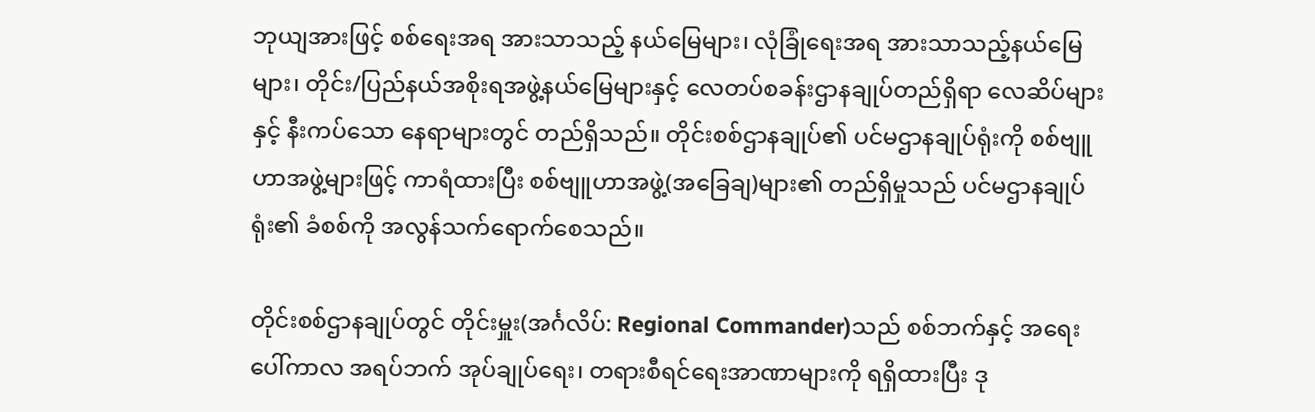ဘုယျအားဖြင့် စစ်ရေးအရ အားသာသည့် နယ်မြေများ၊ လုံခြုံရေးအရ အားသာသည့်‌နယ်မြေများ၊ တိုင်း/ပြည်နယ်အစိုးရအဖွဲ့နယ်မြေများနှင့် လေတပ်စခန်းဌာနချုပ်တည်ရှိရာ လေဆိပ်များနှင့် နီးကပ်သော နေရာများတွင် တည်ရှိသည်။ တိုင်းစစ်ဌာနချုပ်၏ ပင်မဌာနချုပ်ရုံးကို စစ်ဗျူဟာအဖွဲ့များဖြင့် ကာရံထားပြီး စစ်ဗျူဟာအဖွဲ့(အခြေချ)များ၏ တည်ရှိမှုသည် ပင်မဌာနချုပ်ရုံး၏ ခံစစ်ကို အလွန်သက်ရောက်စေသည်။

တိုင်းစစ်ဌာနချုပ်တွင် တိုင်းမှူး(အင်္ဂလိပ်: Regional Commander)သည် စစ်ဘက်နှင့် အရေးပေါ်ကာလ အရပ်ဘက် အုပ်ချုပ်ရေး၊ တရားစီရင်ရေးအာဏာများကို ရရှိထားပြီး ဒု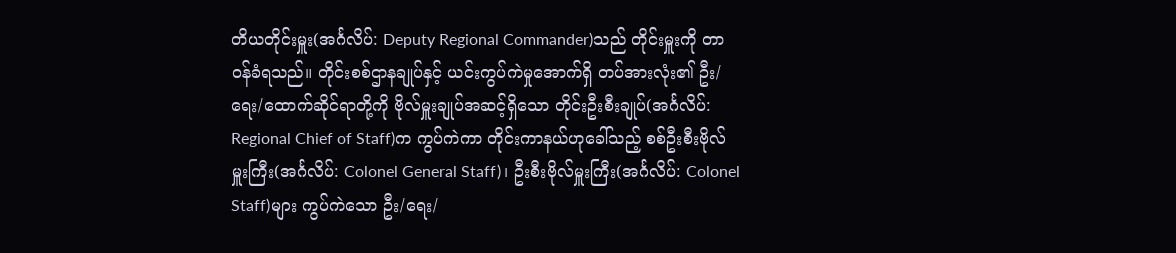တိယတိုင်းမှူး(အင်္ဂလိပ်: Deputy Regional Commander)သည် တိုင်းမှူးကို တာဝန်ခံရသည်။ တိုင်းစစ်ဌာနချုပ်နှင့် ယင်းကွပ်ကဲမှု‌အောက်ရှိ တပ်အားလုံး၏ ဦး/ရေး/ထောက်ဆိုင်ရာတို့ကို ဗိုလ်မှူးချုပ်အဆင့်ရှိသော တိုင်းဦးစီးချုပ်(အင်္ဂလိပ်: Regional Chief of Staff)က ကွပ်ကဲကာ တိုင်းကာနယ်ဟုခေါ်သည့် စစ်ဦးစီးဗိုလ်မှူးကြီး(အင်္ဂလိပ်: Colonel General Staff)၊ ဦးစီးဗိုလ်မှူးကြီး(အင်္ဂလိပ်: Colonel Staff)များ ကွပ်ကဲသော ဦး/ရေး/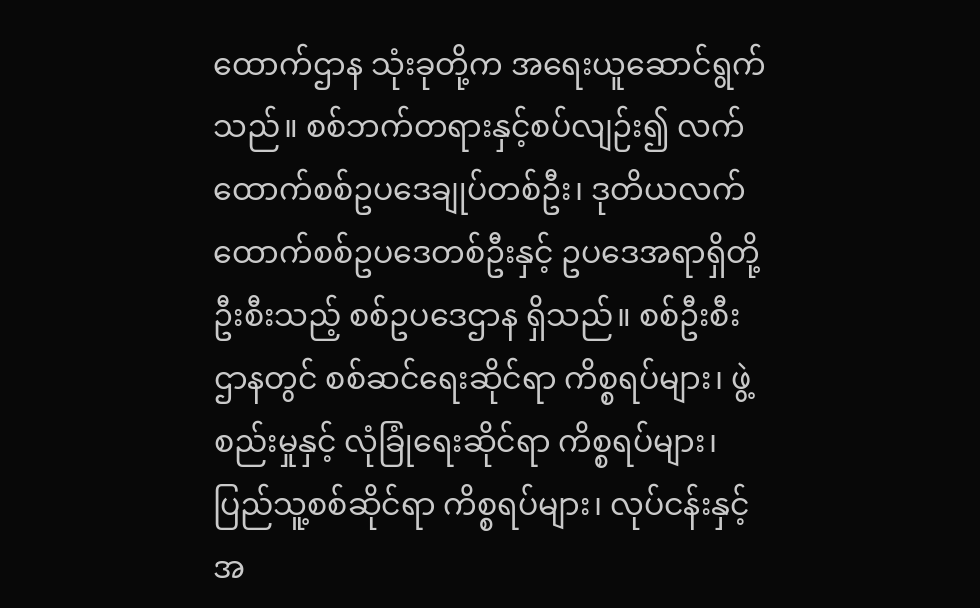ထောက်ဌာန သုံးခုတို့က အရေးယူဆောင်ရွက်သည်။ စစ်ဘက်တရားနှင့်စပ်လျဉ်း၍ လက်ထောက်စစ်ဥပဒေချုပ်တစ်ဦး၊ ဒုတိယလက်ထောက်စစ်ဥပဒေတစ်ဦးနှင့် ဥပဒေအရာရှိတို့ ဦးစီးသည့် စစ်ဥပဒေဌာန ရှိသည်။ စစ်ဦးစီးဌာနတွင် စစ်ဆင်ရေးဆိုင်ရာ ကိစ္စရပ်များ၊ ဖွဲ့စည်းမှုနှင့် လုံခြုံရေးဆိုင်ရာ ကိစ္စရပ်များ၊ ပြည်သူ့စစ်ဆိုင်ရာ ကိစ္စရပ်များ၊ လုပ်ငန်းနှင့်အ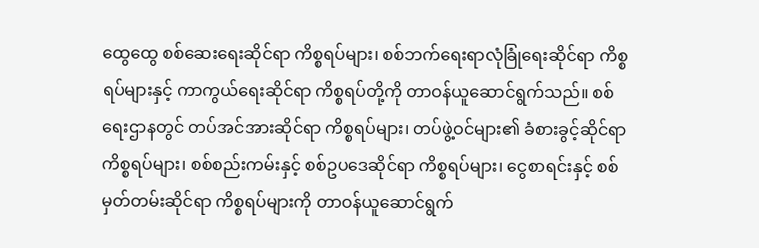ထွေထွေ စစ်ဆေးရေးဆိုင်ရာ ကိစ္စရပ်များ၊ စစ်ဘက်ရေးရာလုံခြုံရေးဆိုင်ရာ ကိစ္စရပ်များနှင့် ကာကွယ်ရေးဆိုင်ရာ ကိစ္စရပ်တို့ကို တာဝန်ယူဆောင်ရွက်သည်။ စစ်ရေးဌာနတွင် တပ်အင်အားဆိုင်ရာ ကိစ္စရပ်များ၊ တပ်ဖွဲ့ဝင်များ၏ ခံစားခွင့်ဆိုင်ရာ ကိစ္စရပ်များ၊ စစ်စည်းကမ်းနှင့် စစ်ဥပဒေဆိုင်ရာ ကိစ္စရပ်များ၊ ငွေစာရင်းနှင့် စစ်မှတ်တမ်းဆိုင်ရာ ကိစ္စရပ်များကို တာဝန်ယူဆောင်ရွက်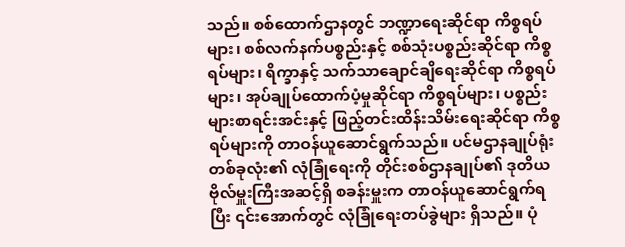သည်။ စစ်ထောက်ဌာနတွင် ဘဏ္ဍာရေးဆိုင်ရာ ကိစ္စရပ်များ၊ စစ်လက်နက်ပစ္စည်းနှင့် စစ်သုံးပစ္စည်းဆိုင်ရာ ကိစ္စရပ်များ၊ ရိက္ခာနှင့် သက်သာချောင်ချိရေးဆိုင်ရာ ကိစ္စရပ်များ၊ အုပ်ချုပ်ထောက်ပံ့မှုဆိုင်ရာ ကိစ္စရပ်များ၊ ပစ္စည်းများစာရင်းအင်းနှင့် ဖြည့်တင်းထိန်းသိမ်းရေးဆိုင်ရာ ကိစ္စရပ်များကို တာဝန်ယူဆောင်ရွက်သည်။ ပင်မဌာနချုပ်ရုံးတစ်ခုလုံး၏ လုံခြုံရေးကို တိုင်းစစ်ဌာနချုပ်၏ ဒုတိယဗိုလ်မှူးကြီးအဆင့်ရှိ စခန်းမှူးက တာဝန်ယူဆောင်ရွက်ရပြီး ၎င်းအောက်တွင် လုံခြုံရေးတပ်ခွဲများ ရှိသည်။ ပုံ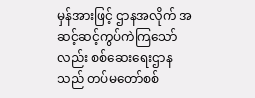မှန်အားဖြင့် ဌာနအလိုက် အဆင့်ဆင့်ကွပ်ကဲကြသော်လည်း စစ်ဆေးရေးဌာနသည် တပ်မတော်စစ်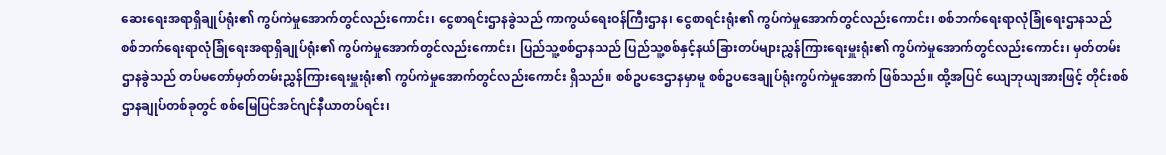ဆေးရေးအရာရှိချုပ်ရုံး၏ ကွပ်ကဲမှုအောက်တွင်လည်းကောင်း၊ ငွေစာရင်းဌာနခွဲသည် ကာကွယ်ရေးဝန်ကြီးဌာန၊ ငွေစာရင်းရုံး၏ ကွပ်ကဲမှုအောက်တွင်လည်းကောင်း၊ စစ်ဘက်ရေးရာလုံခြုံရေးဌာနသည် စစ်ဘက်ရေးရာလုံခြုံရေးအရာရှိချုပ်ရုံး၏ ကွပ်ကဲမှုအောက်တွင်လည်းကောင်း၊ ပြည်သူ့စစ်ဌာနသည် ပြည်သူ့စစ်နှင့်နယ်ခြားတပ်များညွှန်ကြားရေးမှူးရုံး၏ ကွပ်ကဲမှုအောက်တွင်လည်းကောင်း၊ မှတ်တမ်းဌာနခွဲသည် တပ်မတော်မှတ်တမ်းညွှန်ကြားရေးမှူးရုံး၏ ကွပ်ကဲမှုအောက်တွင်လည်းကောင်း ရှိသည်။ စစ်ဥပဒေဌာနမှာမူ စစ်ဥပဒေချုပ်ရုံးကွပ်ကဲမှုအောက် ဖြစ်သည်။ ထို့အပြင် ယျေဘုယျအားဖြင့် တိုင်းစစ်ဌာနချုပ်တစ်ခုတွင် စစ်မြေပြင်အင်ဂျင်နီယာတပ်ရင်း၊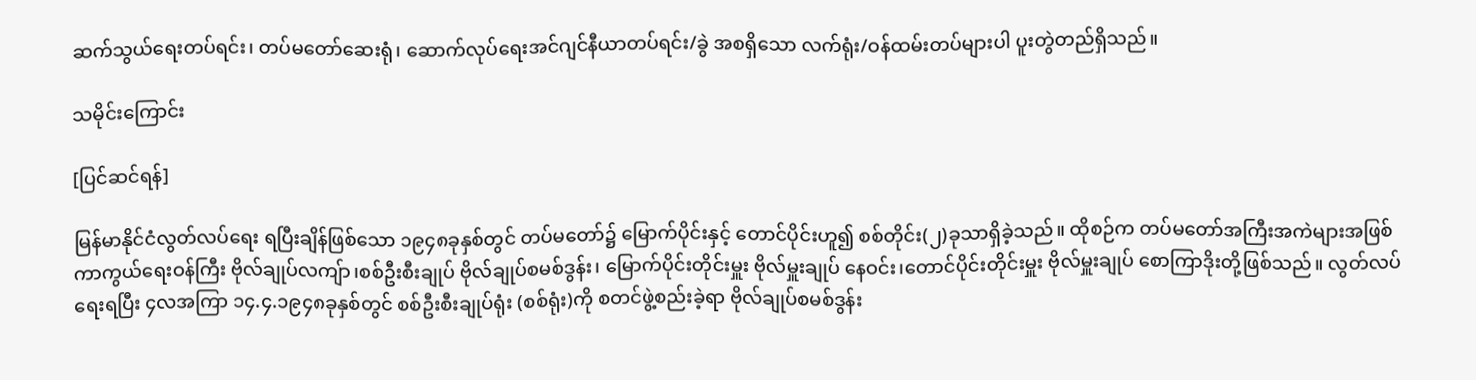ဆက်သွယ်ရေးတပ်ရင်း၊ တပ်မတော်ဆေးရုံ၊ ဆောက်လုပ်ရေးအင်ဂျင်နီယာတပ်ရင်း/ခွဲ အစရှိသော လက်ရုံး/ဝန်ထမ်းတပ်များပါ ပူးတွဲတည်ရှိသည်။

သမိုင်းကြောင်း

[ပြင်ဆင်ရန်]

မြန်မာနိုင်ငံလွတ်လပ်ရေး ရပြီးချိန်ဖြစ်သော ၁၉၄၈ခုနှစ်တွင် တပ်မတော်၌ မြောက်ပိုင်းနှင့် တောင်ပိုင်းဟူ၍ စစ်တိုင်း(၂)ခုသာရှိခဲ့သည်။ ထိုစဉ်က တပ်မတော်အကြီးအကဲများအဖြစ် ကာကွယ်ရေးဝန်ကြီး ဗိုလ်ချုပ်လကျ်ာ၊စစ်ဦးစီးချုပ် ဗိုလ်ချုပ်စမစ်ဒွန်း၊ မြောက်ပိုင်းတိုင်းမှူး ဗိုလ်မှူးချုပ် နေဝင်း၊တောင်ပိုင်းတိုင်းမှူး ဗိုလ်မှူးချုပ် စောကြာဒိုးတို့ဖြစ်သည်။ လွတ်လပ်ရေးရပြီး ၄လအကြာ ၁၄.၄.၁၉၄၈ခုနှစ်တွင် စစ်ဦးစီးချုပ်ရုံး (စစ်ရုံး)ကို စတင်ဖွဲ့စည်းခဲ့ရာ ဗိုလ်ချုပ်စမစ်ဒွန်း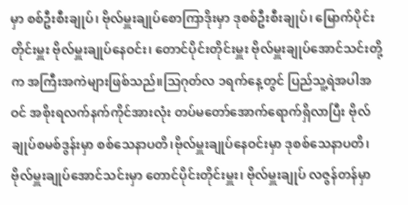မှာ စစ်ဦးစီးချုပ်၊ ဗိုလ်မှူးချုပ်စောကြာဒိုးမှာ ဒုစစ်ဦးစီးချုပ်၊ မြောက်ပိုင်းတိုင်းမှူး ဗိုလ်မှူးချုပ်နေဝင်း၊ တောင်ပိုင်းတိုင်းမှူး ဗိုလ်မှူးချုပ်အောင်သင်းတို့က အကြီးအကဲများဖြစ်သည်။ဩဂုတ်လ ၁ရက်နေ့တွင် ပြည်သူ့ရဲအပါအဝင် အစိုးရလက်နက်ကိုင်အားလုံး တပ်မတော်အောက်ရောက်ရှိလာပြီး ဗိုလ်ချုပ်စမစ်ဒွန်းမှာ စစ်သေနာပတိ၊ဗိုလ်မှူးချုပ်နေဝင်းမှာ ဒုစစ်သေနာပတိ၊ ဗိုလ်မှူးချုပ်အောင်သင်းမှာ တောင်ပိုင်းတိုင်းမှူး၊ ဗိုလ်မှူးချုပ် လဇွန်တန်မှာ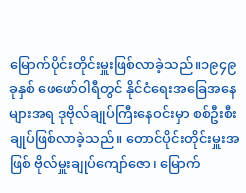မြောက်ပိုင်းတိုင်းမှူးဖြစ်လာခဲ့သည်။၁၉၄၉ခုနှစ် ဖေဖော်ဝါရီတွင် နိုင်ငံရေးအခြေအနေများအရ ဒုဗိုလ်ချုပ်ကြီးနေဝင်းမှာ စစ်ဦးစီးချုပ်ဖြစ်လာခဲ့သည်။ တောင်ပိုင်းတိုင်းမှူးအဖြစ် ဗိုလ်မှူးချုပ်ကျော်ဇော၊ မြောက်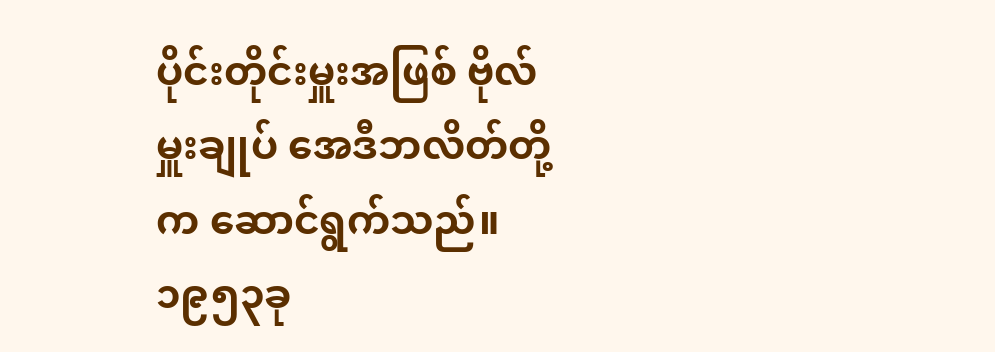ပိုင်းတိုင်းမှူးအဖြစ် ဗိုလ်မှူးချုပ် အေဒီဘလိတ်တို့က ဆောင်ရွက်သည်။၁၉၅၃ခု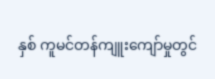နှစ် ကူမင်တန်ကျူးကျော်မှုတွင်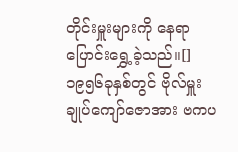တိုင်းမှူးများကို နေရာပြောင်းရွှေ့ခဲ့သည်။[]၁၉၅၆ခုနှစ်တွင် ဗိုလ်မှူးချုပ်ကျော်ဇောအား ဗကပ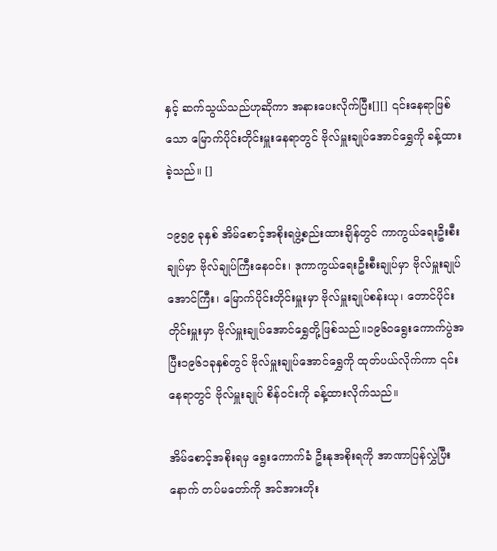နှင့် ဆက်သွယ်သည်ဟုဆိုကာ အနားပေးလိုက်ပြီး[][] ၎င်းနေရာဖြစ်သော မြောက်ပိုင်းတိုင်းမှူးနေရာတွင် ဗိုလ်မှူးချုပ်အောင်ရွှေကို ခန့်ထားခဲ့သည်။ []

၁၉၅၉ ခုနှစ် အိမ်စောင့်အစိုးရဖွဲ့စည်းထားချိန်တွင် ကာကွယ်ရေးဦးစီးချုပ်မှာ ဗိုလ်ချုပ်ကြီးနေဝင်း၊ ဒုကာကွယ်ရေးဦးစီးချုပ်မှာ ဗိုလ်မှူးချုပ်အောင်ကြီး၊ မြောက်ပိုင်းတိုင်းမှူးမှာ ဗိုလ်မှူးချုပ်စန်းယု၊ တောင်ပိုင်းတိုင်းမှူးမှာ ဗိုလ်မှူးချုပ်အောင်ရွှေတို့ဖြစ်သည်။၁၉၆၀ရွေးကောက်ပွဲအပြီး၁၉၆၁ခုနှစ်တွင် ဗိုလ်မှူးချုပ်အောင်ရွှေကို ထုတ်ပယ်လိုက်ကာ ၎င်းနေရာတွင် ဗိုလ်မှူးချုပ် စိန်ဝင်းကို ခန့်ထားလိုက်သည်။

အိမ်စောင့်အစိုးရမှ ရွေးကောက်ခံ ဦးနုအစိုးရကို အာဏာပြန်လွှဲပြီးနောက် တပ်မတော်ကို အင်အားတိုး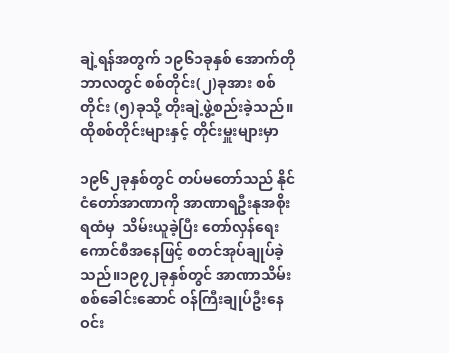ချဲ့ရန်အတွက် ၁၉၆၁ခုနှစ် အောက်တိုဘာလတွင် စစ်တိုင်း(၂)ခုအား စစ်တိုင်း (၅)ခုသို့ တိုးချဲ့ဖွဲ့စည်းခဲ့သည်။ ထိုစစ်တိုင်းများနှင့် တိုင်းမှူးများမှာ

၁၉၆၂ခုနှစ်တွင် တပ်မတော်သည် နိုင်ငံတော်အာဏာကို အာဏာရဦးနုအစိုးရထံမှ  သိမ်းယူခဲ့ပြီး တော်လှန်ရေးကောင်စီအနေဖြင့် စတင်အုပ်ချုပ်ခဲ့သည်။၁၉၇၂ခုနှစ်တွင် အာဏာသိမ်းစစ်ခေါင်းဆောင် ဝန်ကြီးချုပ်ဦးနေဝင်း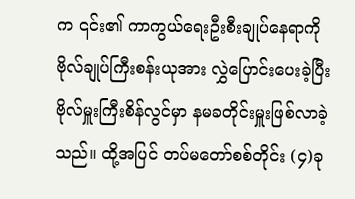က ၎င်း၏ ကာကွယ်ရေးဦးစီးချုပ်နေရာကို ဗိုလ်ချုပ်ကြီးစန်းယုအား လွှဲပြောင်းပေးခဲ့ပြီး ဗိုလ်မှူးကြီးစိန်လွင်မှာ နမခတိုင်းမှူးဖြစ်လာခဲ့သည်။ ထို့အပြင် တပ်မတော်စစ်တိုင်း (၄)ခု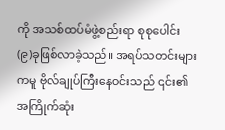ကို အသစ်ထပ်မံဖွဲ့စည်းရာ စုစုပေါင်း (၉)ခုဖြစ်လာခဲ့သည်။ အရပ်သတင်းများကမူ ဗိုလ်ချုပ်ကြီးနေဝင်းသည် ၎င်း၏ အကြိုက်ဆုံး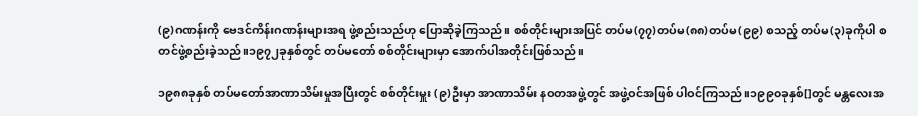(၉)ဂဏန်းကို ဗေဒင်ကိန်းဂဏန်းများအရ ဖွဲ့စည်းသည်ဟု ပြောဆိုခဲ့ကြသည်။ စစ်တိုင်းများအပြင် တပ်မ(၇၇)တပ်မ(၈၈)တပ်မ(၉၉) စသည့် တပ်မ(၃)ခုကိုပါ စတင်ဖွဲ့စည်းခဲ့သည်။၁၉၇၂ခုနှစ်တွင် တပ်မတော် စစ်တိုင်းများမှာ အောက်ပါအတိုင်းဖြစ်သည်။

၁၉၈၈ခုနှစ် တပ်မတော်အာဏာသိမ်းမှုအပြီးတွင် စစ်တိုင်းမှူး (၉)ဦးမှာ အာဏာသိမ်း နဝတအဖွဲ့တွင် အဖွဲ့ဝင်အဖြစ် ပါဝင်ကြသည်။၁၉၉၀ခုနှစ်[]တွင် မန္တလေးအ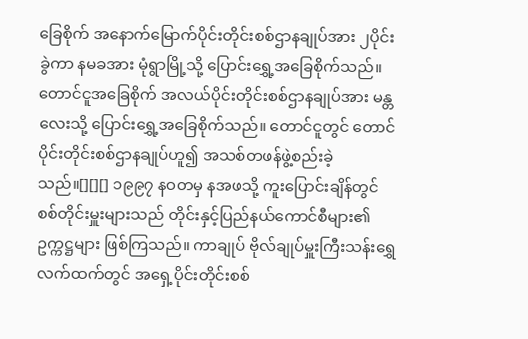ခြေစိုက် အနောက်မြောက်ပိုင်းတိုင်းစစ်ဌာနချုပ်အား ၂ပိုင်းခွဲကာ နမခအား မုံရွာမြို့သို့ ပြောင်းရွှေ့အခြေစိုက်သည်။တောင်ငူအခြေစိုက် အလယ်ပိုင်းတိုင်းစစ်ဌာနချုပ်အား မန္တလေးသို့ ပြောင်းရွှေ့အခြေစိုက်သည်။ တောင်ငူတွင် တောင်ပိုင်းတိုင်းစစ်ဌာနချုပ်ဟူ၍ အသစ်တဖန်ဖွဲ့စည်းခဲ့သည်။[][][] ၁၉၉၇ နဝတမှ နအဖသို့ ကူးပြောင်းချိန်တွင် စစ်တိုင်းမှူးများသည် တိုင်းနှင့်ပြည်နယ်ကောင်စီများ၏ ဥက္ကဋ္ဌများ ဖြစ်ကြသည်။ ကာချုပ် ဗိုလ်ချုပ်မှူးကြီးသန်းရွှေလက်ထက်တွင် အရှေ့ပိုင်းတိုင်းစစ်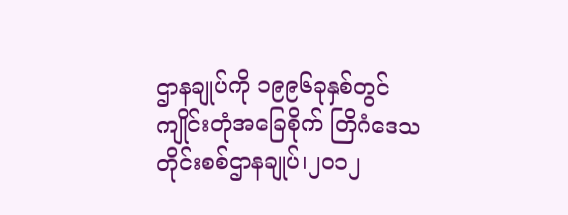ဌာနချုပ်ကို ၁၉၉၆ခုနှစ်တွင် ကျိုင်းတုံအခြေစိုက် တြိဂံဒေသတိုင်းစစ်ဌာနချုပ်၊၂၀၁၂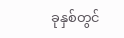ခုနှစ်တွင်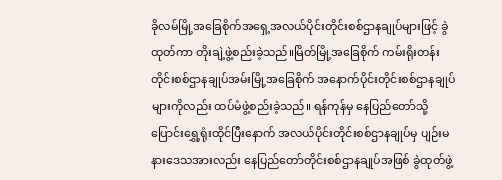ခိုလမ်မြို့အခြေစိုက်အရှေ့အလယ်ပိုင်းတိုင်းစစ်ဌာနချုပ်များဖြင့် ခွဲထုတ်ကာ တိုးချဲ့ဖွဲ့စည်းခဲ့သည်။မြိတ်မြို့အခြေစိုက် ကမ်းရိုးတန်းတိုင်းစစ်ဌာနချုပ်အမ်းမြို့အခြေစိုက် အနောက်ပိုင်းတိုင်းစစ်ဌာနချုပ်များကိုလည်း ထပ်မံဖွဲ့စည်းခဲ့သည်။ ရန်ကုန်မှ နေပြည်တော်သို့ ပြောင်းရွှေ့ရုံးထိုင်ပြီးနောက် အလယ်ပိုင်းတိုင်းစစ်ဌာနချုပ်မှ ပျဉ်းမနားဒေသအားလည်း နေပြည်တော်တိုင်းစစ်ဌာနချုပ်အဖြစ် ခွဲထုတ်ဖွဲ့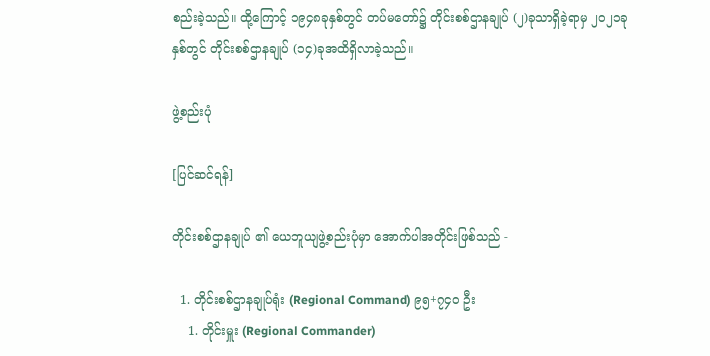စည်းခဲ့သည်။ ထို့ကြောင့် ၁၉၄၈ခုနှစ်တွင် တပ်မတော်၌ တိုင်းစစ်ဌာနချုပ် (၂)ခုသာရှိခဲ့ရာမှ ၂၀၂၁ခုနှစ်တွင် တိုင်းစစ်ဌာနချုပ် (၁၄)ခုအထိရှိလာခဲ့သည်။

ဖွဲ့စည်းပုံ

[ပြင်ဆင်ရန်]

တိုင်းစစ်ဌာနချုပ် ၏ ယေဘူယျဖွဲ့စည်းပုံမှာ အောက်ပါအတိုင်းဖြစ်သည် -

  1. တိုင်းစစ်ဌာနချုပ်ရုံး (Regional Command) ၉၅+၇၄၀ ဦး
    1. တိုင်းမှူး (Regional Commander)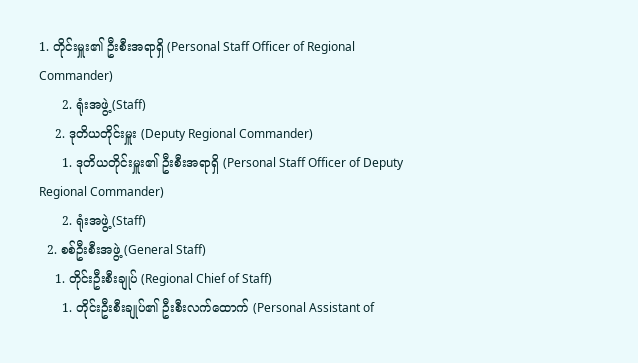1. တိုင်းမှူး၏ ဦးစီးအရာရှိ (Personal Staff Officer of Regional Commander)
      2. ရုံးအဖွဲ့ (Staff)
    2. ဒုတိယတိုင်းမှူး (Deputy Regional Commander)
      1. ဒုတိယတိုင်းမှူး၏ ဦးစီးအရာရှိ (Personal Staff Officer of Deputy Regional Commander)
      2. ရုံးအဖွဲ့ (Staff)
  2. စစ်ဦးစီးအဖွဲ့ (General Staff)
    1. တိုင်းဦးစီးချုပ် (Regional Chief of Staff)
      1. တိုင်းဦးစီးချုပ်၏ ဦးစီးလက်ထောက် (Personal Assistant of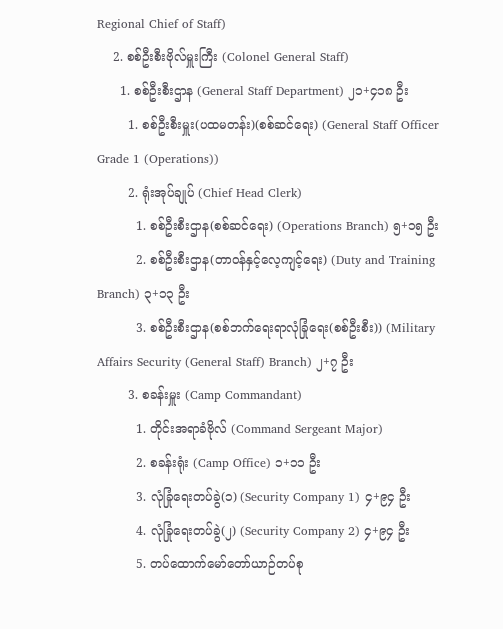Regional Chief of Staff)
    2. စစ်ဦးစီးဗိုလ်မှူးကြီး (Colonel General Staff)
      1. စစ်ဦးစီးဌာန (General Staff Department) ၂၁+၄၁၈ ဦး
        1. စစ်ဦးစီးမှူး(ပထမတန်း)(စစ်ဆင်ရေး) (General Staff Officer Grade 1 (Operations))
        2. ရုံးအုပ်ချုပ် (Chief Head Clerk)
          1. စစ်ဦးစီးဌာန(စစ်ဆင်ရေး) (Operations Branch) ၅+၁၅ ဦး
          2. စစ်ဦးစီးဌာန(တာဝန်နှင့်လေ့ကျင့်ရေး) (Duty and Training Branch) ၃+၁၃ ဦး
          3. စစ်ဦးစီးဌာန(စစ်ဘက်ရေးရာလုံခြုံရေး(စစ်ဦးစီး)) (Military Affairs Security (General Staff) Branch) ၂+၇ ဦး
        3. စခန်းမှူး (Camp Commandant)
          1. တိုင်းအရာခံဗိုလ် (Command Sergeant Major)
          2. စခန်းရုံး (Camp Office) ၁+၁၁ ဦး
          3. လုံခြုံရေးတပ်ခွဲ(၁) (Security Company 1) ၄+၉၄ ဦး
          4. လုံခြုံရေးတပ်ခွဲ(၂) (Security Company 2) ၄+၉၄ ဦး
          5. တပ်ထောက်မော်တော်ယာဉ်တပ်စု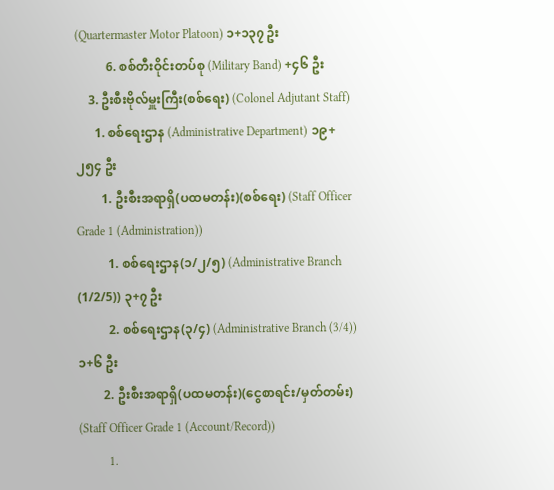(Quartermaster Motor Platoon) ၁+၁၃၇ ဦး
          6. စစ်တီးဝိုင်းတပ်စု (Military Band) +၄၆ ဦး
    3. ဦးစီးဗိုလ်မှူးကြီး(စစ်ရေး) (Colonel Adjutant Staff)
      1. စစ်ရေးဌာန (Administrative Department) ၁၉+၂၅၄ ဦး
        1. ဦးစီးအရာရှိ(ပထမတန်း)(စစ်ရေး) (Staff Officer Grade 1 (Administration))
          1. စစ်ရေးဌာန(၁/၂/၅) (Administrative Branch (1/2/5)) ၃+၇ ဦး
          2. စစ်ရေးဌာန(၃/၄) (Administrative Branch (3/4)) ၁+၆ ဦး
        2. ဦးစီးအရာရှိ(ပထမတန်း)(ငွေစာရင်း/မှတ်တမ်း) (Staff Officer Grade 1 (Account/Record))
          1.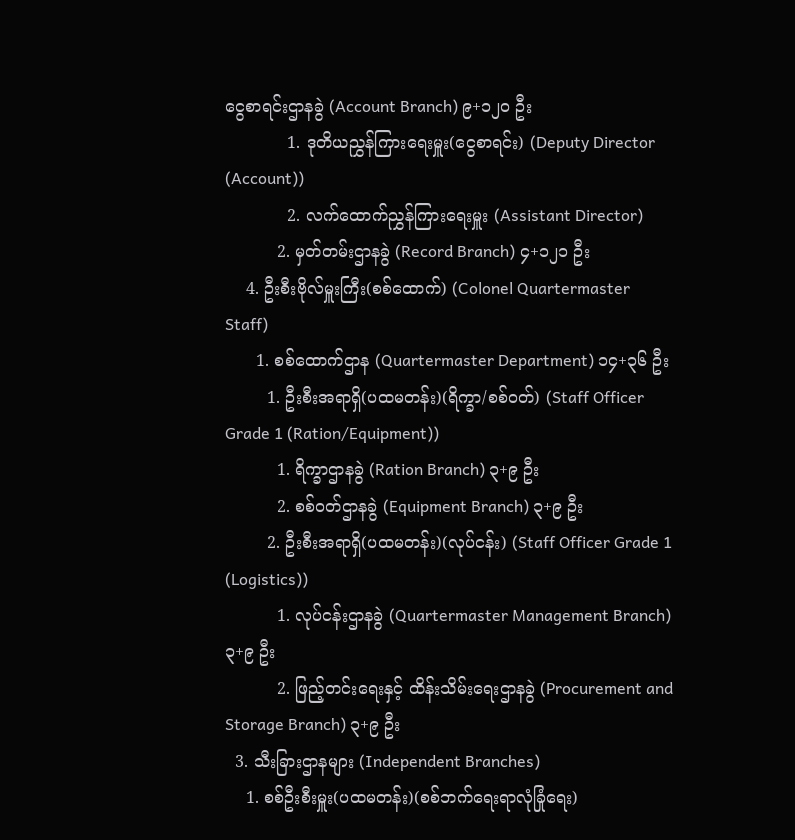ငွေစာရင်းဌာနခွဲ (Account Branch) ၉+၁၂၀ ဦး
            1. ဒုတိယညွှန်ကြားရေးမှူး(ငွေစာရင်း) (Deputy Director (Account))
            2. လက်ထောက်ညွှန်ကြားရေးမှူး (Assistant Director)
          2. မှတ်တမ်းဌာနခွဲ (Record Branch) ၄+၁၂၁ ဦး
    4. ဦးစီးဗိုလ်မှူးကြီး(စစ်ထောက်) (Colonel Quartermaster Staff)
      1. စစ်ထောက်ဌာန (Quartermaster Department) ၁၄+၃၆ ဦး
        1. ဦးစီးအရာရှိ(ပထမတန်း)(ရိက္ခာ/စစ်ဝတ်) (Staff Officer Grade 1 (Ration/Equipment))
          1. ရိက္ခာဌာနခွဲ (Ration Branch) ၃+၉ ဦး
          2. စစ်ဝတ်ဌာနခွဲ (Equipment Branch) ၃+၉ ဦး
        2. ဦးစီးအရာရှိ(ပထမတန်း)(လုပ်ငန်း) (Staff Officer Grade 1 (Logistics))
          1. လုပ်ငန်းဌာနခွဲ (Quartermaster Management Branch) ၃+၉ ဦး
          2. ဖြည့်တင်းရေးနှင့် ထိန်းသိမ်းရေးဌာနခွဲ (Procurement and Storage Branch) ၃+၉ ဦး
  3. သီးခြားဌာနများ (Independent Branches)
    1. စစ်ဦးစီးမှူး(ပထမတန်း)(စစ်ဘက်ရေးရာလုံခြုံရေး)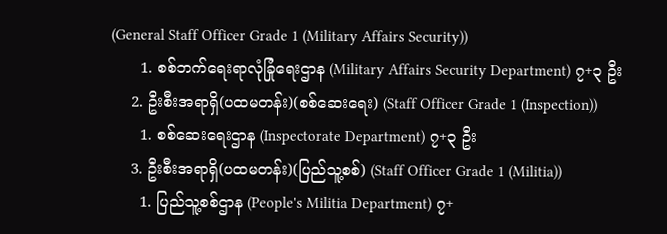(General Staff Officer Grade 1 (Military Affairs Security))
      1. စစ်ဘက်ရေးရာလုံခြုံရေးဌာန (Military Affairs Security Department) ၇+၃ ဦး
    2. ဦးစီးအရာရှိ(ပထမတန်း)(စစ်ဆေးရေး) (Staff Officer Grade 1 (Inspection))
      1. စစ်ဆေးရေးဌာန (Inspectorate Department) ၇+၃ ဦး
    3. ဦးစီးအရာရှိ(ပထမတန်း)(ပြည်သူ့စစ်) (Staff Officer Grade 1 (Militia))
      1. ပြည်သူ့စစ်ဌာန (People's Militia Department) ၇+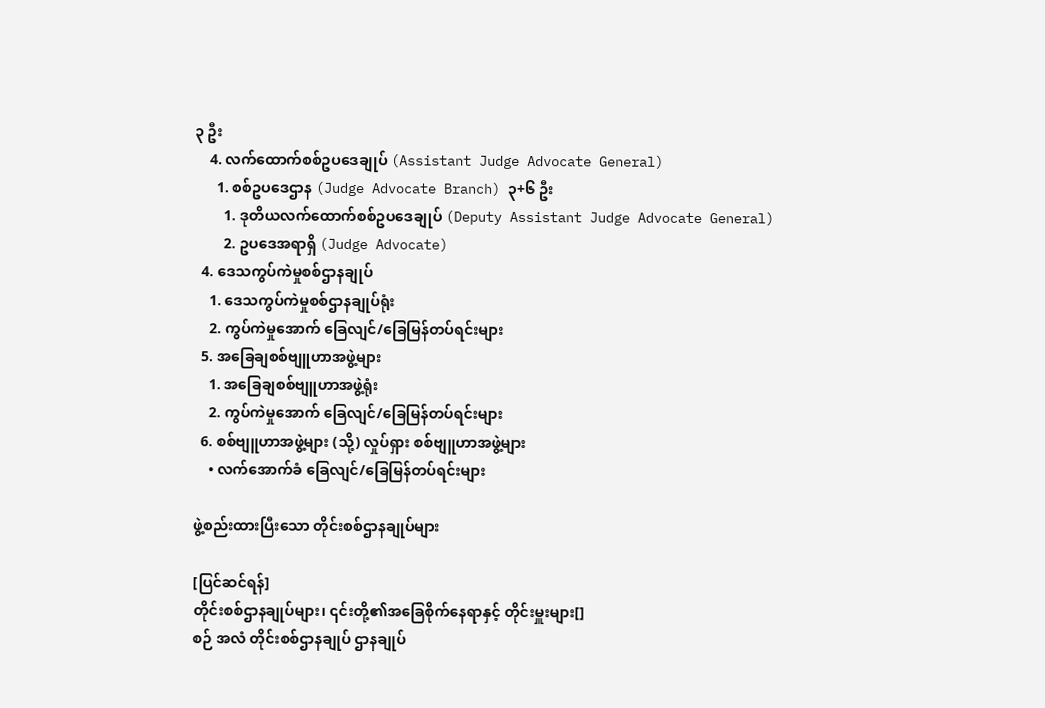၃ ဦး
    4. လက်ထောက်စစ်ဥပဒေချုပ် (Assistant Judge Advocate General)
      1. စစ်ဥပဒေဌာန (Judge Advocate Branch) ၃+၆ ဦး
        1. ဒုတိယလက်ထောက်စစ်ဥပဒေချုပ် (Deputy Assistant Judge Advocate General)
        2. ဥပဒေအရာရှိ (Judge Advocate)
  4. ဒေသကွပ်ကဲမှုစစ်ဌာနချုပ်
    1. ဒေသကွပ်ကဲမှုစစ်ဌာနချုပ်ရုံး
    2. ကွပ်ကဲမှုအောက် ခြေလျင်/ခြေမြန်တပ်ရင်းများ
  5. အခြေချစစ်ဗျူဟာအဖွဲ့များ
    1. အခြေချစစ်ဗျူဟာအဖွဲ့ရုံး
    2. ကွပ်ကဲမှုအောက် ခြေလျင်/ခြေမြန်တပ်ရင်းများ
  6. စစ်ဗျူဟာအဖွဲ့များ (သို့) လှုပ်ရှား စစ်ဗျူဟာအဖွဲ့များ
    • လက်အောက်ခံ ခြေလျင်/ခြေမြန်တပ်ရင်းများ

ဖွဲ့စည်းထားပြီးသော တိုင်းစစ်ဌာနချုပ်များ

[ပြင်ဆင်ရန်]
တိုင်းစစ်ဌာနချုပ်များ၊ ၎င်းတို့၏အခြေစိုက်နေရာနှင့် တိုင်းမှူးများ[]
စဉ် အလံ တိုင်းစစ်ဌာနချုပ် ဌာနချုပ်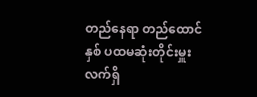တည်နေရာ တည်ထောင်နှစ် ပထမဆုံးတိုင်းမှူး လက်ရှိ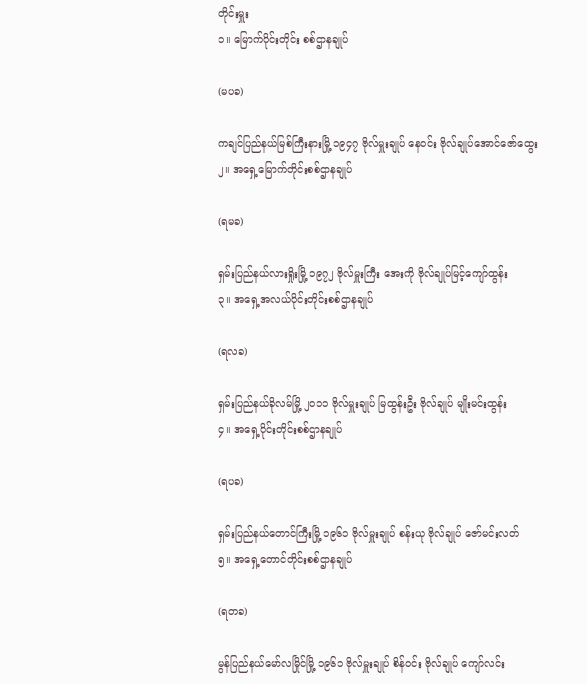တိုင်းမှူး
၁။ မြောက်ပိုင်းတိုင်း စစ်ဌာနချုပ်

(မပခ)

ကချင်ပြည်နယ်မြစ်ကြီးနားမြို့ ၁၉၄၇ ဗိုလ်မှူးချုပ် နေဝင်း ဗိုလ်ချုပ်‌အောင်ဇော်ထွေး
၂။ အရှေ့မြောက်တိုင်းစစ်ဌာနချုပ်

(ရမခ)

ရှမ်းပြည်နယ်လားရှိုးမြို့ ၁၉၇၂ ဗိုလ်မှူးကြီး အေးကို ဗိုလ်ချုပ်မြင့်ကျော်ထွန်း
၃။ အရှေ့အလယ်ပိုင်းတိုင်းစစ်ဌာနချုပ်

(ရလခ)

ရှမ်းပြည်နယ်ခိုလမ်မြို့ ၂၀၁၁ ဗိုလ်မှူးချုပ် မြထွန်းဦး ဗိုလ်ချုပ် မျိုးမင်းထွန်း
၄။ အရှေ့ပိုင်းတိုင်းစစ်ဌာနချုပ်

(ရပခ)

ရှမ်းပြည်နယ်တောင်ကြီးမြို့ ၁၉၆၁ ဗိုလ်မှူးချုပ် စန်းယု ဗိုလ်ချုပ် ဇော်မင်းလတ်
၅။ အရှေ့တောင်တိုင်းစစ်ဌာနချုပ်

(ရတခ)

မွန်ပြည်နယ်မော်လမြိုင်မြို့ ၁၉၆၁ ဗိုလ်မှူးချုပ် စိန်ဝင်း ဗိုလ်ချုပ် ‌ကျော်လင်း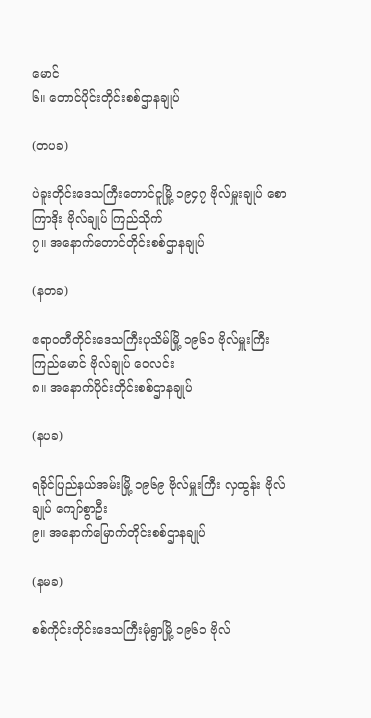မောင်
၆။ တောင်ပိုင်းတိုင်းစစ်ဌာနချုပ်

(တပခ)

ပဲခူးတိုင်းဒေသကြီးတောင်ငူမြို့ ၁၉၄၇ ဗိုလ်မှူးချုပ် စောကြာဒိုး ဗိုလ်ချုပ် ကြည်သိုက်
၇။ အနောက်တောင်တိုင်းစစ်ဌာနချုပ်

(နတခ)

ဧရာဝတီတိုင်းဒေသကြီးပုသိမ်မြို့ ၁၉၆၁ ဗိုလ်မှူးကြီး ကြည်မောင် ‌‌ဗိုလ်ချုပ် ဝေလင်း
၈။ အနောက်ပိုင်းတိုင်းစစ်ဌာနချုပ်

(နပခ)

ရခိုင်ပြည်နယ်အမ်းမြို့ ၁၉၆၉ ဗိုလ်မှူးကြီး လှထွန်း ဗိုလ်ချုပ် ‌ကျော်စွာဦး
၉။ အနောက်မြောက်တိုင်းစစ်ဌာနချုပ်

(နမခ)

စစ်ကိုင်းတိုင်းဒေသကြီးမုံရွာမြို့ ၁၉၆၁ ဗိုလ်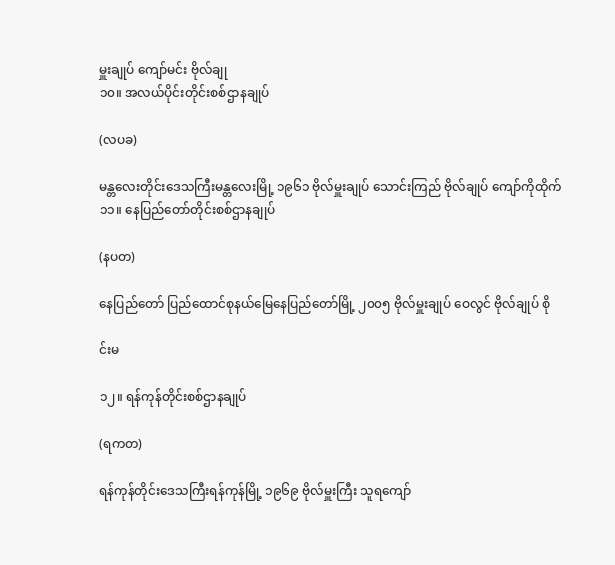မှူးချုပ် ကျော်မင်း ဗိုလ်ချု
၁၀။ အလယ်ပိုင်းတိုင်းစစ်ဌာနချုပ်

(လပခ)

မန္တလေးတိုင်းဒေသကြီးမန္တလေးမြို့ ၁၉၆၁ ဗိုလ်မှူးချုပ် သောင်းကြည် ဗိုလ်ချုပ် ‌ကျော်ကိုထိုက်
၁၁။ နေပြည်တော်တိုင်းစစ်ဌာနချုပ်

(နပတ)

နေပြည်တော် ပြည်ထောင်စုနယ်မြေနေပြည်တော်မြို့ ၂၀၀၅ ဗိုလ်မှူးချုပ် ဝေလွင် ဗိုလ်ချုပ် စို

င်းမ

၁၂။ ရန်ကုန်တိုင်းစစ်ဌာနချုပ်

(ရကတ)

ရန်ကုန်တိုင်းဒေသကြီးရန်ကုန်မြို့ ၁၉၆၉ ဗိုလ်မှူးကြီး သူရကျော်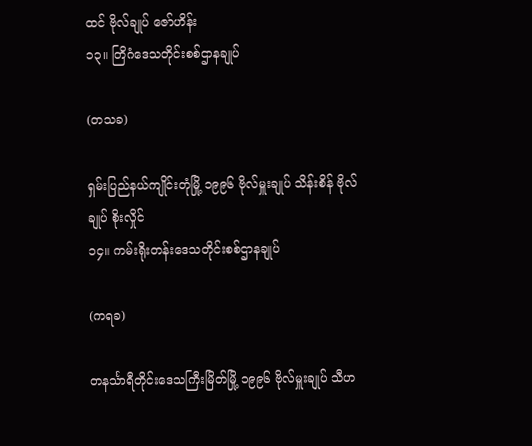ထင် ဗိုလ်ချုပ် ဇော်ဟိန်း
၁၃။ တြိဂံဒေသတိုင်းစစ်ဌာနချုပ်

(တသခ)

ရှမ်းပြည်နယ်ကျိုင်းတုံမြို့ ၁၉၉၆ ဗိုလ်မှူးချုပ် သိန်းစိန် ဗိုလ်ချုပ် စိုးလှိုင်
၁၄။ ကမ်းရိုးတန်းဒေသတိုင်းစစ်ဌာနချုပ်

(ကရခ)

တနင်္သာရီတိုင်းဒေသကြီးမြိတ်မြို့ ၁၉၉၆ ဗိုလ်မှူးချုပ် သီဟ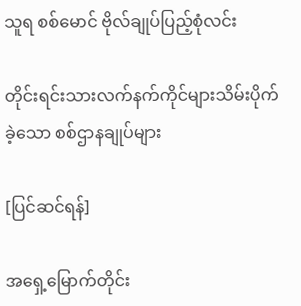သူရ စစ်မောင် ဗိုလ်ချုပ်ပြည့်စုံလင်း

တိုင်းရင်းသားလက်နက်ကိုင်များသိမ်းပိုက်ခဲ့သော စစ်ဌာနချုပ်များ

[ပြင်ဆင်ရန်]

အရှေ့မြောက်တိုင်း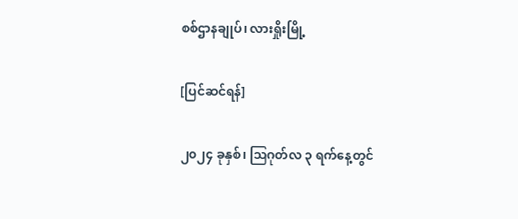စစ်ဌာနချုပ်၊ လားရှိုးမြို့

[ပြင်ဆင်ရန်]

၂၀၂၄ ခုနှစ်၊ ဩဂုတ်လ ၃ ရက်နေ့တွင်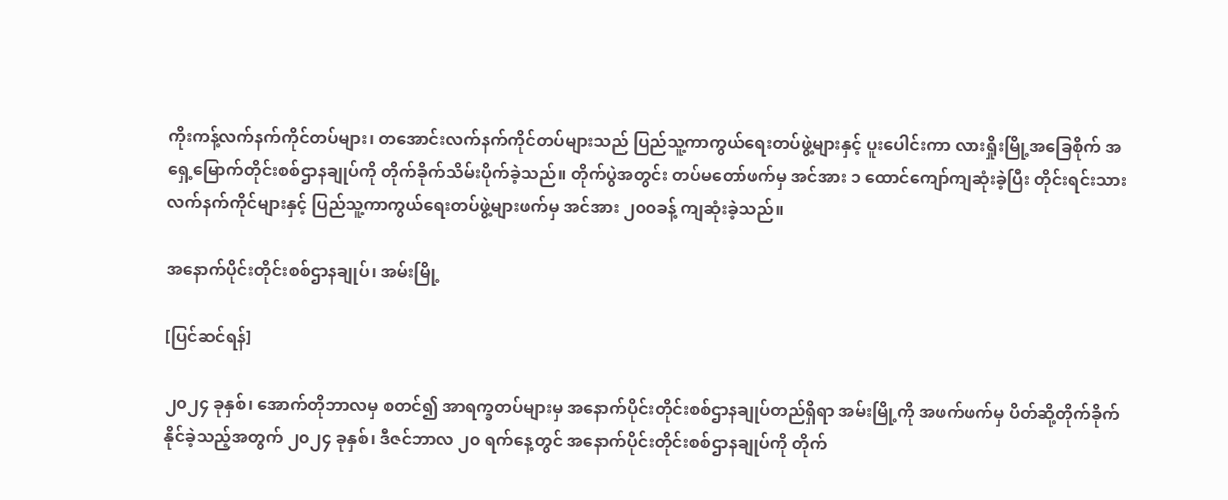ကိုးကန့်လက်နက်ကိုင်တပ်များ၊ တအောင်းလက်နက်ကိုင်တပ်များသည် ပြည်သူ့ကာကွယ်ရေးတပ်ဖွဲ့များနှင့် ပူးပေါင်းကာ လားရှိုးမြို့အခြေစိုက် အရှေ့မြောက်တိုင်းစစ်ဌာနချုပ်ကို တိုက်ခိုက်သိမ်းပိုက်ခဲ့သည်။ တိုက်ပွဲအတွင်း တပ်မတော်ဖက်မှ အင်အား ၁ ထောင်ကျော်ကျဆုံးခဲ့ပြီး တိုင်းရင်းသားလက်နက်ကိုင်များနှင့် ပြည်သူ့ကာကွယ်ရေးတပ်ဖွဲ့များဖက်မှ အင်အား ၂၀၀ခန့် ကျဆုံးခဲ့သည်။

အနောက်ပိုင်းတိုင်းစစ်ဌာနချုပ်၊ အမ်းမြို့

[ပြင်ဆင်ရန်]

၂၀၂၄ ခုနှစ်၊ အောက်တိုဘာလမှ စတင်၍ အာရက္ခတပ်များမှ အနောက်ပိုင်းတိုင်းစစ်ဌာနချုပ်တည်ရှိရာ အမ်းမြို့ကို အဖက်ဖက်မှ ပိတ်ဆို့တိုက်ခိုက်နိုင်ခဲ့သည့်အတွက် ၂၀၂၄ ခုနှစ်၊ ဒီဇင်ဘာလ ၂၀ ရက်နေ့တွင် အနောက်ပိုင်းတိုင်းစစ်ဌာနချုပ်ကို တိုက်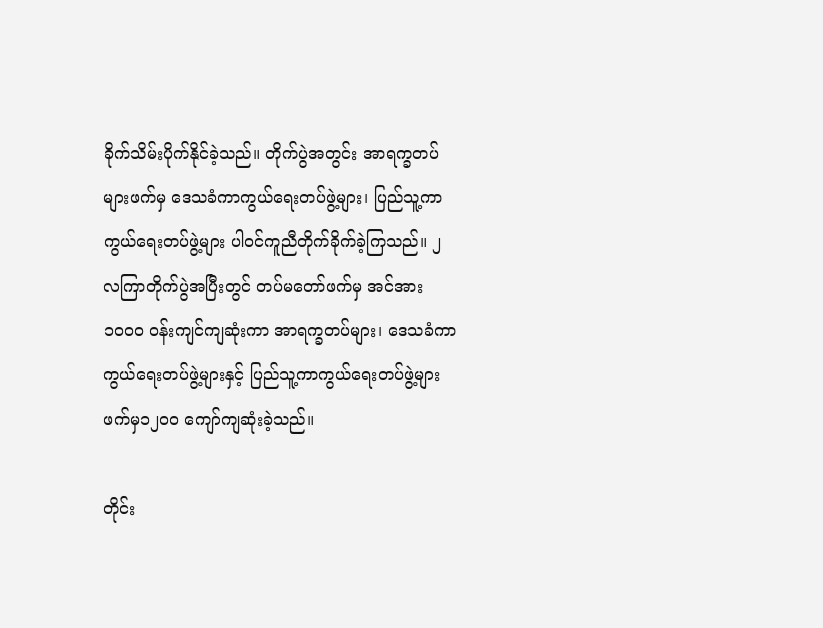ခိုက်သိမ်းပိုက်နိုင်ခဲ့သည်။ တိုက်ပွဲအတွင်း အာရက္ခတပ်များဖက်မှ ဒေသခံကာကွယ်ရေးတပ်ဖွဲ့များ၊ ပြည်သူ့ကာကွယ်ရေးတပ်ဖွဲ့များ ပါဝင်ကူညီတိုက်ခိုက်ခဲ့ကြသည်။ ၂ လကြာတိုက်ပွဲအပြီးတွင် တပ်မတော်ဖက်မှ အင်အား ၁၀၀၀ ဝန်းကျင်ကျဆုံးကာ အာရက္ခတပ်များ၊ ဒေသခံကာကွယ်ရေးတပ်ဖွဲ့များနှင့် ပြည်သူ့ကာကွယ်ရေးတပ်ဖွဲ့များဖက်မှ၁၂၀၀ ကျော်ကျဆုံးခဲ့သည်။

တိုင်း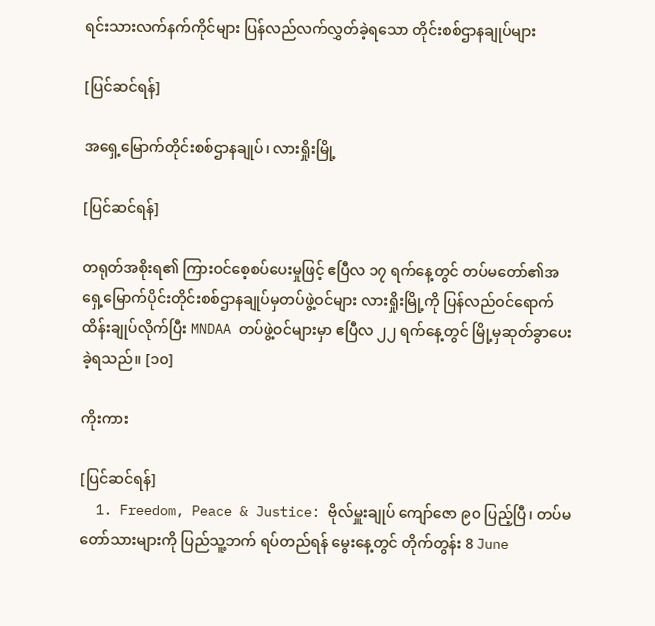ရင်းသားလက်နက်ကိုင်များ ပြန်လည်လက်လွှတ်ခဲ့ရသော တိုင်းစစ်ဌာနချုပ်များ

[ပြင်ဆင်ရန်]

အရှေ့မြောက်တိုင်းစစ်ဌာနချုပ်၊ လားရှိုးမြို့

[ပြင်ဆင်ရန်]

တရုတ်အစိုးရ၏ ကြားဝင်စေ့စပ်ပေးမှုဖြင့် ဧပြီလ ၁၇ ရက်နေ့တွင် တပ်မတော်၏အရှေ့မြောက်ပိုင်းတိုင်းစစ်ဌာနချုပ်မှတပ်ဖွဲ့ဝင်များ လားရှိုးမြို့ကို ပြန်လည်ဝင်ရောက်ထိန်းချုပ်လိုက်ပြီး MNDAA တပ်ဖွဲ့ဝင်များမှာ ဧပြီလ ၂၂ ရက်နေ့တွင် မြို့မှဆုတ်ခွာပေးခဲ့ရသည်။ [၁၀]

ကိုးကား

[ပြင်ဆင်ရန်]
  1. Freedom, Peace & Justice: ဗိုလ်မှူးချုပ် ကျော်ဇော ၉၀ ပြည့်ပြီ၊ တပ်မတော်သားများကို ပြည်သူ့ဘက် ရပ်တည်ရန် မွေးနေ့တွင် တိုက်တွန်း 8 June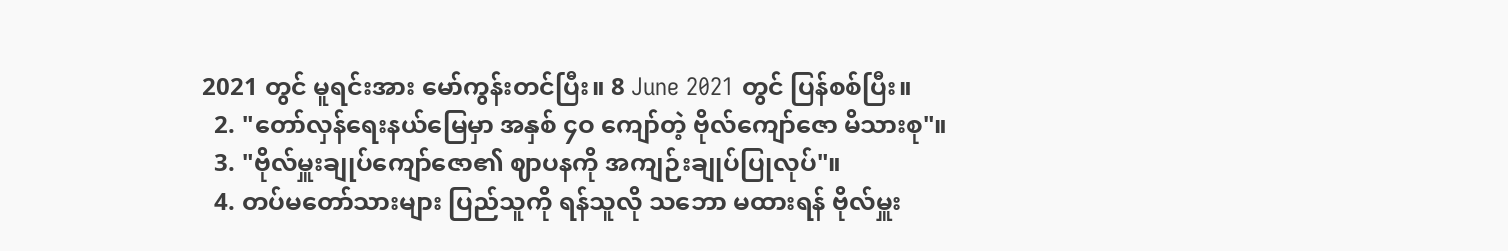2021 တွင် မူရင်းအား မော်ကွန်းတင်ပြီး။ 8 June 2021 တွင် ပြန်စစ်ပြီး။
  2. "တော်လှန်ရေးနယ်မြေမှာ အနှစ် ၄ဝ ကျော်တဲ့ ဗိုလ်ကျော်ဇော မိသားစု"။
  3. "ဗိုလ်မှူးချုပ်ကျော်ဇော၏ ဈာပနကို အကျဉ်းချုပ်ပြုလုပ်"။
  4. တပ်မတော်သားများ ပြည်သူကို ရန်သူလို သဘော မထားရန် ဗိုလ်မှူး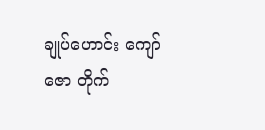ချုပ်ဟောင်း ကျော်ဇော တိုက်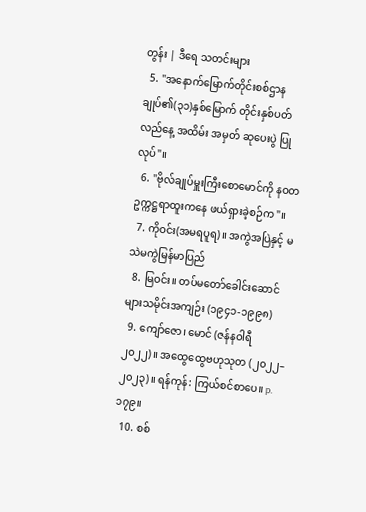တွန်း | ဒီရေ သတင်းများ
  5. "အနောက်မြောက်တိုင်းစစ်ဌာနချုပ်၏(၃၁)နှစ်မြောက် တိုင်းနှစ်ပတ်လည်နေ့ အထိမ်း အမှတ် ဆုပေးပွဲ ပြုလုပ်"။
  6. "ဗိုလ်ချုပ်မှူးကြီးစောမောင်ကို နဝတဥက္ကဋ္ဌရာထူးကနေ ဖယ်ရှားခဲ့စဉ်က"။
  7. ကိုဝင်း(အမရပူရ)။ အကွဲအပြဲနှင့် မသဲမကွဲမြန်မာပြည်
  8. မြဝင်း။ တပ်မတော်ခေါင်းဆောင်များသမိုင်းအကျဉ်း (၁၉၄၁-၁၉၉၈)
  9. ကျော်ဇော၊ မောင် (ဇန်နဝါရီ ၂၀၂၂)။ အထွေထွေဗဟုသုတ (၂၀၂၂–၂၀၂၃)။ ရန်ကုန်: ကြယ်စင်စာပေ။ p. ၁၇၉။
  10. စစ်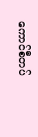ကောင်စီတပ်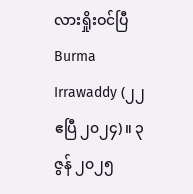လားရှိုးဝင်ပြီ Burma Irrawaddy (၂၂ ဧပြီ ၂၀၂၄)။ ၃ ဇွန် ၂၀၂၅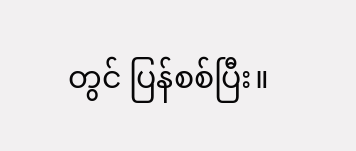တွင် ပြန်စစ်ပြီး။